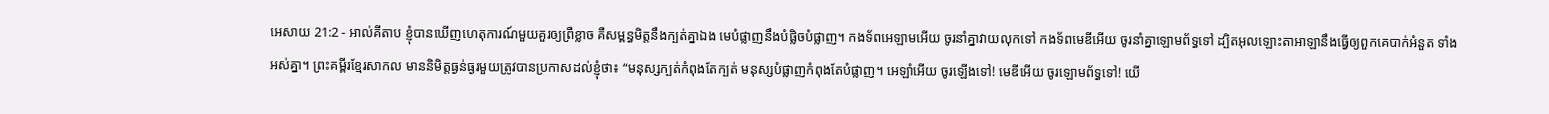អេសាយ 21:2 - អាល់គីតាប ខ្ញុំបានឃើញហេតុការណ៍មួយគួរឲ្យព្រឺខ្លាច គឺសម្ពន្ធមិត្តនឹងក្បត់គ្នាឯង មេបំផ្លាញនឹងបំផ្លិចបំផ្លាញ។ កងទ័ពអេឡាមអើយ ចូរនាំគ្នាវាយលុកទៅ កងទ័ពមេឌីអើយ ចូរនាំគ្នាឡោមព័ទ្ធទៅ ដ្បិតអុលឡោះតាអាឡានឹងធ្វើឲ្យពួកគេបាក់អំនួត ទាំងអស់គ្នា។ ព្រះគម្ពីរខ្មែរសាកល មាននិមិត្តធ្ងន់ធ្ងរមួយត្រូវបានប្រកាសដល់ខ្ញុំថា៖ “មនុស្សក្បត់កំពុងតែក្បត់ មនុស្សបំផ្លាញកំពុងតែបំផ្លាញ។ អេឡាំអើយ ចូរឡើងទៅ! មេឌីអើយ ចូរឡោមព័ទ្ធទៅ! យើ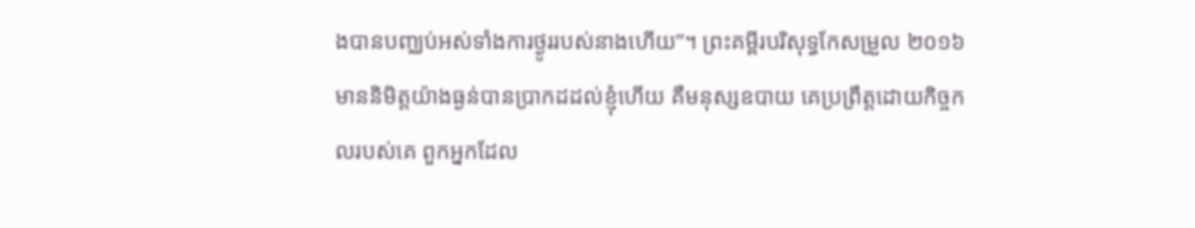ងបានបញ្ឈប់អស់ទាំងការថ្ងូររបស់នាងហើយ”។ ព្រះគម្ពីរបរិសុទ្ធកែសម្រួល ២០១៦ មាននិមិត្តយ៉ាងធ្ងន់បានប្រាកដដល់ខ្ញុំហើយ គឺមនុស្សឧបាយ គេប្រព្រឹត្តដោយកិច្ចកលរបស់គេ ពួកអ្នកដែល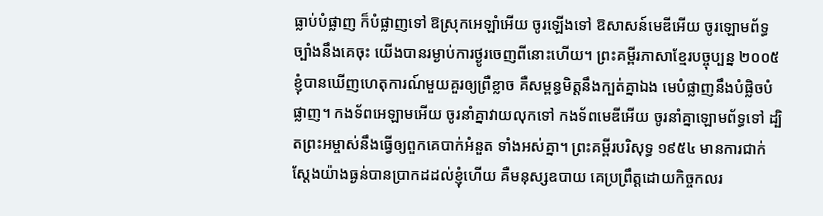ធ្លាប់បំផ្លាញ ក៏បំផ្លាញទៅ ឱស្រុកអេឡាំអើយ ចូរឡើងទៅ ឱសាសន៍មេឌីអើយ ចូរឡោមព័ទ្ធច្បាំងនឹងគេចុះ យើងបានរម្ងាប់ការថ្ងូរចេញពីនោះហើយ។ ព្រះគម្ពីរភាសាខ្មែរបច្ចុប្បន្ន ២០០៥ ខ្ញុំបានឃើញហេតុការណ៍មួយគួរឲ្យព្រឺខ្លាច គឺសម្ពន្ធមិត្តនឹងក្បត់គ្នាឯង មេបំផ្លាញនឹងបំផ្លិចបំផ្លាញ។ កងទ័ពអេឡាមអើយ ចូរនាំគ្នាវាយលុកទៅ កងទ័ពមេឌីអើយ ចូរនាំគ្នាឡោមព័ទ្ធទៅ ដ្បិតព្រះអម្ចាស់នឹងធ្វើឲ្យពួកគេបាក់អំនួត ទាំងអស់គ្នា។ ព្រះគម្ពីរបរិសុទ្ធ ១៩៥៤ មានការជាក់ស្តែងយ៉ាងធ្ងន់បានប្រាកដដល់ខ្ញុំហើយ គឺមនុស្សឧបាយ គេប្រព្រឹត្តដោយកិច្ចកលរ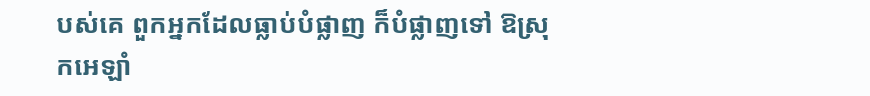បស់គេ ពួកអ្នកដែលធ្លាប់បំផ្លាញ ក៏បំផ្លាញទៅ ឱស្រុកអេឡាំ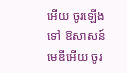អើយ ចូរឡើងទៅ ឱសាសន៍មេឌីអើយ ចូរ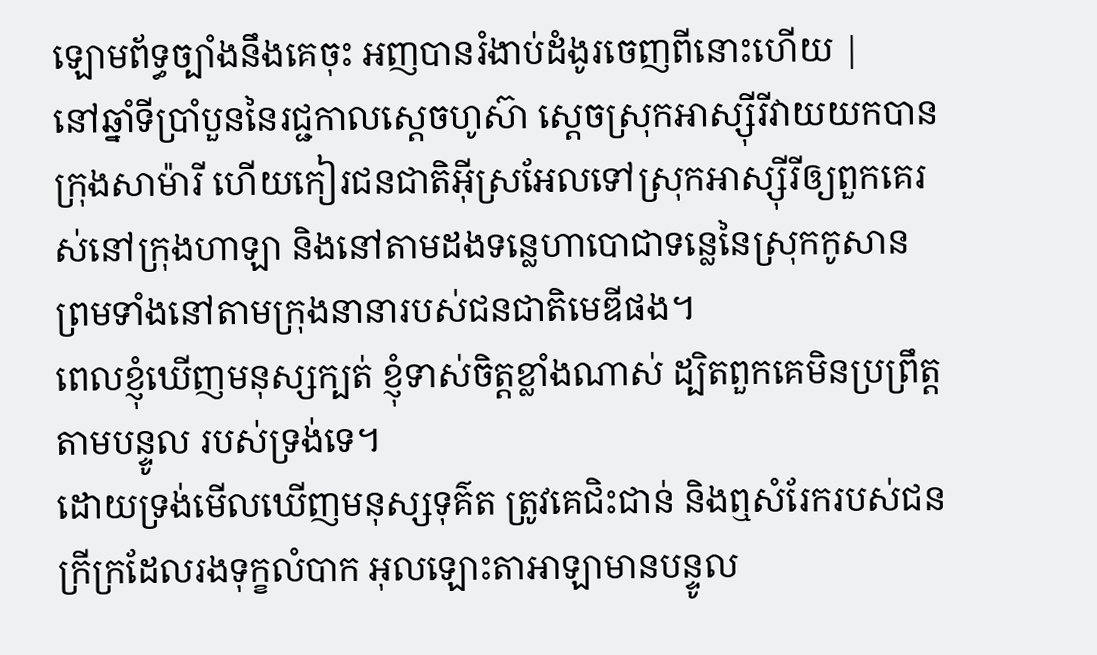ឡោមព័ទ្ធច្បាំងនឹងគេចុះ អញបានរំងាប់ដំងូរចេញពីនោះហើយ |
នៅឆ្នាំទីប្រាំបួននៃរជ្ជកាលស្តេចហូស៊ា ស្តេចស្រុកអាស្ស៊ីរីវាយយកបានក្រុងសាម៉ារី ហើយកៀរជនជាតិអ៊ីស្រអែលទៅស្រុកអាស្ស៊ីរីឲ្យពួកគេរស់នៅក្រុងហាឡា និងនៅតាមដងទន្លេហាបោជាទន្លេនៃស្រុកកូសាន ព្រមទាំងនៅតាមក្រុងនានារបស់ជនជាតិមេឌីផង។
ពេលខ្ញុំឃើញមនុស្សក្បត់ ខ្ញុំទាស់ចិត្តខ្លាំងណាស់ ដ្បិតពួកគេមិនប្រព្រឹត្តតាមបន្ទូល របស់ទ្រង់ទេ។
ដោយទ្រង់មើលឃើញមនុស្សទុគ៌ត ត្រូវគេជិះជាន់ និងឮសំរែករបស់ជនក្រីក្រដែលរងទុក្ខលំបាក អុលឡោះតាអាឡាមានបន្ទូល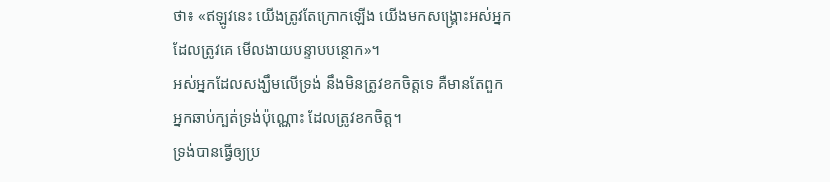ថា៖ «ឥឡូវនេះ យើងត្រូវតែក្រោកឡើង យើងមកសង្គ្រោះអស់អ្នកដែលត្រូវគេ មើលងាយបន្ទាបបន្ថោក»។
អស់អ្នកដែលសង្ឃឹមលើទ្រង់ នឹងមិនត្រូវខកចិត្តទេ គឺមានតែពួកអ្នកឆាប់ក្បត់ទ្រង់ប៉ុណ្ណោះ ដែលត្រូវខកចិត្ត។
ទ្រង់បានធ្វើឲ្យប្រ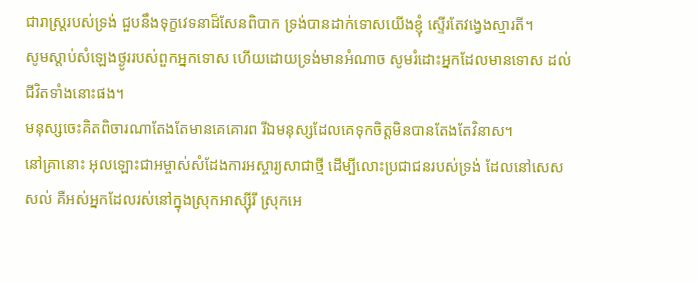ជារាស្ត្ររបស់ទ្រង់ ជួបនឹងទុក្ខវេទនាដ៏សែនពិបាក ទ្រង់បានដាក់ទោសយើងខ្ញុំ ស្ទើរតែវង្វេងស្មារតី។
សូមស្ដាប់សំឡេងថ្ងូររបស់ពួកអ្នកទោស ហើយដោយទ្រង់មានអំណាច សូមរំដោះអ្នកដែលមានទោស ដល់ជីវិតទាំងនោះផង។
មនុស្សចេះគិតពិចារណាតែងតែមានគេគោរព រីឯមនុស្សដែលគេទុកចិត្តមិនបានតែងតែវិនាស។
នៅគ្រានោះ អុលឡោះជាអម្ចាស់សំដែងការអស្ចារ្យសាជាថ្មី ដើម្បីលោះប្រជាជនរបស់ទ្រង់ ដែលនៅសេសសល់ គឺអស់អ្នកដែលរស់នៅក្នុងស្រុកអាស្ស៊ីរី ស្រុកអេ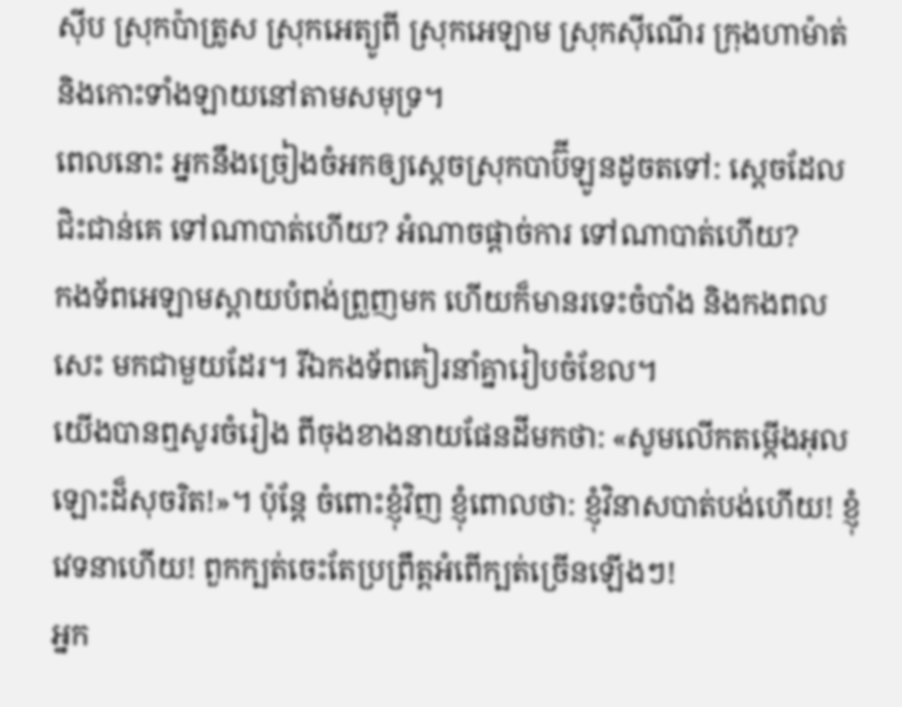ស៊ីប ស្រុកប៉ាត្រូស ស្រុកអេត្យូពី ស្រុកអេឡាម ស្រុកស៊ីណើរ ក្រុងហាម៉ាត់ និងកោះទាំងឡាយនៅតាមសមុទ្រ។
ពេលនោះ អ្នកនឹងច្រៀងចំអកឲ្យស្ដេចស្រុកបាប៊ីឡូនដូចតទៅ: ស្ដេចដែលជិះជាន់គេ ទៅណាបាត់ហើយ? អំណាចផ្ដាច់ការ ទៅណាបាត់ហើយ?
កងទ័ពអេឡាមស្ពាយបំពង់ព្រួញមក ហើយក៏មានរទេះចំបាំង និងកងពលសេះ មកជាមួយដែរ។ រីឯកងទ័ពគៀរនាំគ្នារៀបចំខែល។
យើងបានឮសូរចំរៀង ពីចុងខាងនាយផែនដីមកថា: «សូមលើកតម្កើងអុលឡោះដ៏សុចរិត!»។ ប៉ុន្តែ ចំពោះខ្ញុំវិញ ខ្ញុំពោលថា: ខ្ញុំវិនាសបាត់បង់ហើយ! ខ្ញុំវេទនាហើយ! ពួកក្បត់ចេះតែប្រព្រឹត្តអំពើក្បត់ច្រើនឡើងៗ!
អ្នក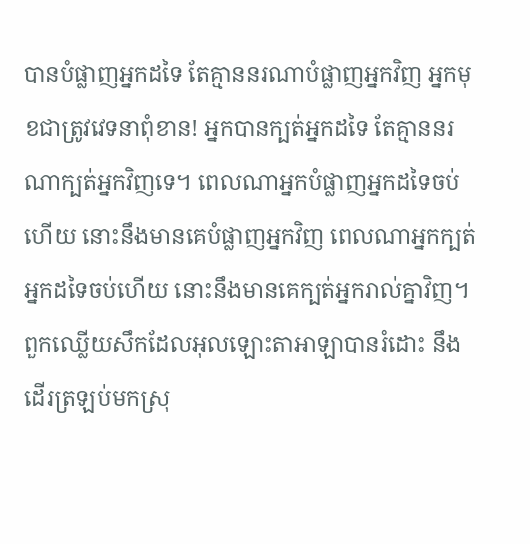បានបំផ្លាញអ្នកដទៃ តែគ្មាននរណាបំផ្លាញអ្នកវិញ អ្នកមុខជាត្រូវវេទនាពុំខាន! អ្នកបានក្បត់អ្នកដទៃ តែគ្មាននរណាក្បត់អ្នកវិញទេ។ ពេលណាអ្នកបំផ្លាញអ្នកដទៃចប់ហើយ នោះនឹងមានគេបំផ្លាញអ្នកវិញ ពេលណាអ្នកក្បត់អ្នកដទៃចប់ហើយ នោះនឹងមានគេក្បត់អ្នករាល់គ្នាវិញ។
ពួកឈ្លើយសឹកដែលអុលឡោះតាអាឡាបានរំដោះ នឹងដើរត្រឡប់មកស្រុ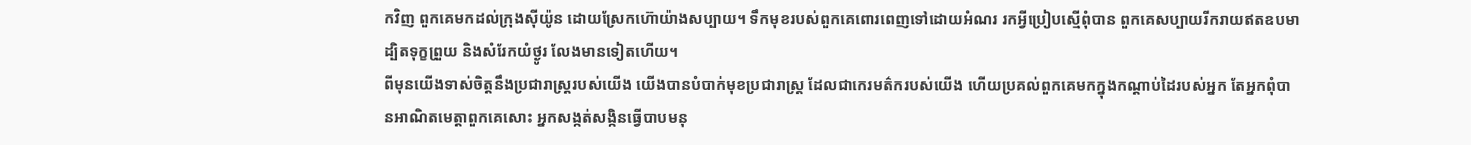កវិញ ពួកគេមកដល់ក្រុងស៊ីយ៉ូន ដោយស្រែកហ៊ោយ៉ាងសប្បាយ។ ទឹកមុខរបស់ពួកគេពោរពេញទៅដោយអំណរ រកអ្វីប្រៀបស្មើពុំបាន ពួកគេសប្បាយរីករាយឥតឧបមា ដ្បិតទុក្ខព្រួយ និងសំរែកយំថ្ងូរ លែងមានទៀតហើយ។
ពីមុនយើងទាស់ចិត្តនឹងប្រជារាស្ត្ររបស់យើង យើងបានបំបាក់មុខប្រជារាស្ត្រ ដែលជាកេរមត៌ករបស់យើង ហើយប្រគល់ពួកគេមកក្នុងកណ្ដាប់ដៃរបស់អ្នក តែអ្នកពុំបានអាណិតមេត្តាពួកគេសោះ អ្នកសង្កត់សង្កិនធ្វើបាបមនុ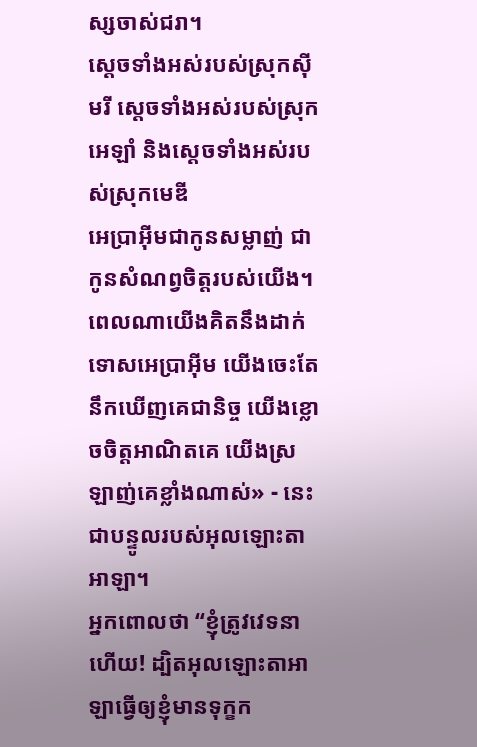ស្សចាស់ជរា។
ស្ដេចទាំងអស់របស់ស្រុកស៊ីមរី ស្ដេចទាំងអស់របស់ស្រុកអេឡាំ និងស្ដេចទាំងអស់របស់ស្រុកមេឌី
អេប្រាអ៊ីមជាកូនសម្លាញ់ ជាកូនសំណព្វចិត្តរបស់យើង។ ពេលណាយើងគិតនឹងដាក់ទោសអេប្រាអ៊ីម យើងចេះតែនឹកឃើញគេជានិច្ច យើងខ្លោចចិត្តអាណិតគេ យើងស្រឡាញ់គេខ្លាំងណាស់» - នេះជាបន្ទូលរបស់អុលឡោះតាអាឡា។
អ្នកពោលថា “ខ្ញុំត្រូវវេទនាហើយ! ដ្បិតអុលឡោះតាអាឡាធ្វើឲ្យខ្ញុំមានទុក្ខក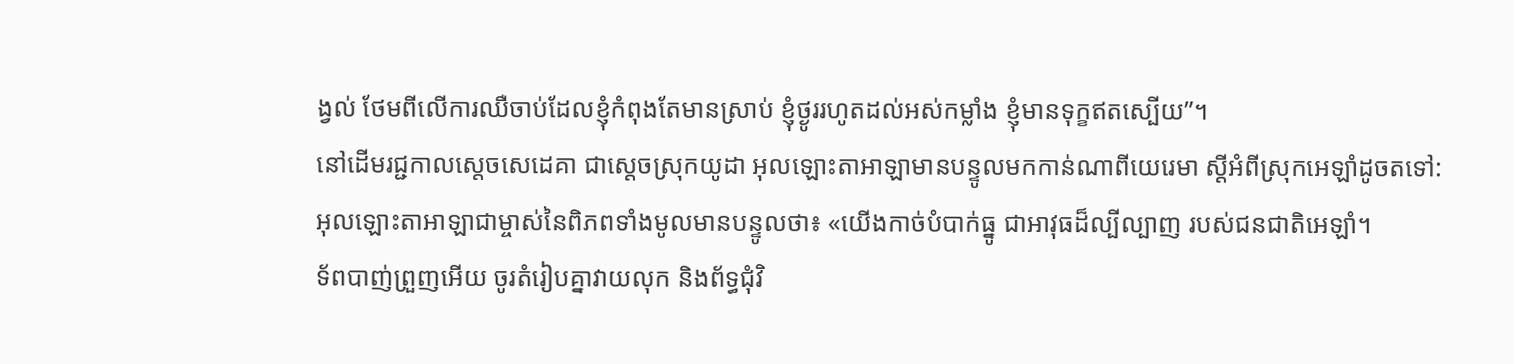ង្វល់ ថែមពីលើការឈឺចាប់ដែលខ្ញុំកំពុងតែមានស្រាប់ ខ្ញុំថ្ងូររហូតដល់អស់កម្លាំង ខ្ញុំមានទុក្ខឥតស្បើយ”។
នៅដើមរជ្ជកាលស្តេចសេដេគា ជាស្ដេចស្រុកយូដា អុលឡោះតាអាឡាមានបន្ទូលមកកាន់ណាពីយេរេមា ស្ដីអំពីស្រុកអេឡាំដូចតទៅ:
អុលឡោះតាអាឡាជាម្ចាស់នៃពិភពទាំងមូលមានបន្ទូលថា៖ «យើងកាច់បំបាក់ធ្នូ ជាអាវុធដ៏ល្បីល្បាញ របស់ជនជាតិអេឡាំ។
ទ័ពបាញ់ព្រួញអើយ ចូរតំរៀបគ្នាវាយលុក និងព័ទ្ធជុំវិ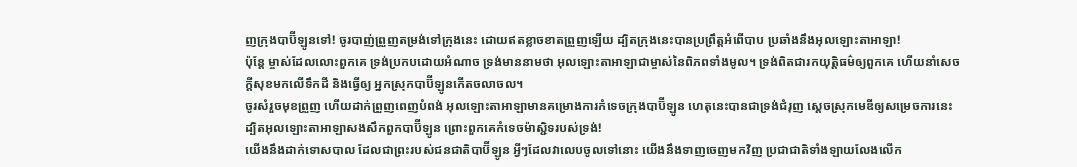ញក្រុងបាប៊ីឡូនទៅ! ចូរបាញ់ព្រួញតម្រង់ទៅក្រុងនេះ ដោយឥតខ្លាចខាតព្រួញឡើយ ដ្បិតក្រុងនេះបានប្រព្រឹត្តអំពើបាប ប្រឆាំងនឹងអុលឡោះតាអាឡា!
ប៉ុន្តែ ម្ចាស់ដែលលោះពួកគេ ទ្រង់ប្រកបដោយអំណាច ទ្រង់មាននាមថា អុលឡោះតាអាឡាជាម្ចាស់នៃពិភពទាំងមូល។ ទ្រង់ពិតជារកយុត្តិធម៌ឲ្យពួកគេ ហើយនាំសេចក្ដីសុខមកលើទឹកដី និងធ្វើឲ្យ អ្នកស្រុកបាប៊ីឡូនកើតចលាចល។
ចូរសំរួចមុខព្រួញ ហើយដាក់ព្រួញពេញបំពង់ អុលឡោះតាអាឡាមានគម្រោងការកំទេចក្រុងបាប៊ីឡូន ហេតុនេះបានជាទ្រង់ជំរុញ ស្ដេចស្រុកមេឌីឲ្យសម្រេចការនេះ ដ្បិតអុលឡោះតាអាឡាសងសឹកពួកបាប៊ីឡូន ព្រោះពួកគេកំទេចម៉ាស្ជិទរបស់ទ្រង់!
យើងនឹងដាក់ទោសបាល ដែលជាព្រះរបស់ជនជាតិបាប៊ីឡូន អ្វីៗដែលវាលេបចូលទៅនោះ យើងនឹងទាញចេញមកវិញ ប្រជាជាតិទាំងឡាយលែងលើក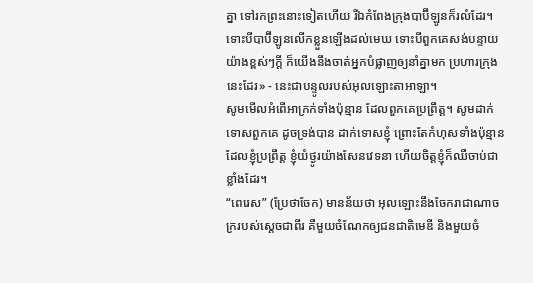គ្នា ទៅរកព្រះនោះទៀតហើយ រីឯកំពែងក្រុងបាប៊ីឡូនក៏រលំដែរ។
ទោះបីបាប៊ីឡូនលើកខ្លួនឡើងដល់មេឃ ទោះបីពួកគេសង់បន្ទាយយ៉ាងខ្ពស់ៗក្ដី ក៏យើងនឹងចាត់អ្នកបំផ្លាញឲ្យនាំគ្នាមក ប្រហារក្រុងនេះដែរ» - នេះជាបន្ទូលរបស់អុលឡោះតាអាឡា។
សូមមើលអំពើអាក្រក់ទាំងប៉ុន្មាន ដែលពួកគេប្រព្រឹត្ត។ សូមដាក់ទោសពួកគេ ដូចទ្រង់បាន ដាក់ទោសខ្ញុំ ព្រោះតែកំហុសទាំងប៉ុន្មាន ដែលខ្ញុំប្រព្រឹត្ត ខ្ញុំយំថ្ងូរយ៉ាងសែនវេទនា ហើយចិត្តខ្ញុំក៏ឈឺចាប់ជាខ្លាំងដែរ។
“ពេរេស” (ប្រែថាចែក) មានន័យថា អុលឡោះនឹងចែករាជាណាចក្ររបស់ស្តេចជាពីរ គឺមួយចំណែកឲ្យជនជាតិមេឌី និងមួយចំ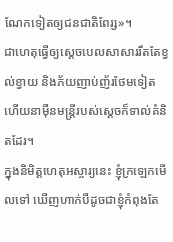ណែកទៀតឲ្យជនជាតិពែរ្ស»។
ជាហេតុធ្វើឲ្យស្តេចបេលសាសាររឹតតែខ្វល់ខ្វាយ និងភ័យញាប់ញ័រថែមទៀត ហើយនាម៉ឺនមន្ត្រីរបស់ស្តេចក៏ទាល់គំនិតដែរ។
ក្នុងនិមិត្តហេតុអស្ចារ្យនេះ ខ្ញុំក្រឡេកមើលទៅ ឃើញហាក់បីដូចជាខ្ញុំកំពុងតែ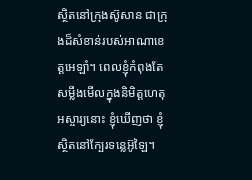ស្ថិតនៅក្រុងស៊ូសាន ជាក្រុងដ៏សំខាន់របស់អាណាខេត្តអេឡាំ។ ពេលខ្ញុំកំពុងតែសម្លឹងមើលក្នុងនិមិត្តហេតុអស្ចារ្យនោះ ខ្ញុំឃើញថា ខ្ញុំស្ថិតនៅក្បែរទន្លេអ៊ូឡៃ។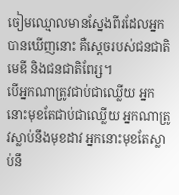ចៀមឈ្មោលមានស្នែងពីរដែលអ្នកបានឃើញនោះ គឺស្ដេចរបស់ជនជាតិមេឌី និងជនជាតិពែរ្ស។
បើអ្នកណាត្រូវជាប់ជាឈ្លើយ អ្នកនោះមុខតែជាប់ជាឈ្លើយ អ្នកណាត្រូវស្លាប់នឹងមុខដាវ អ្នកនោះមុខតែស្លាប់នឹ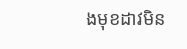ងមុខដាវមិន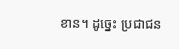ខាន។ ដូច្នេះ ប្រជាជន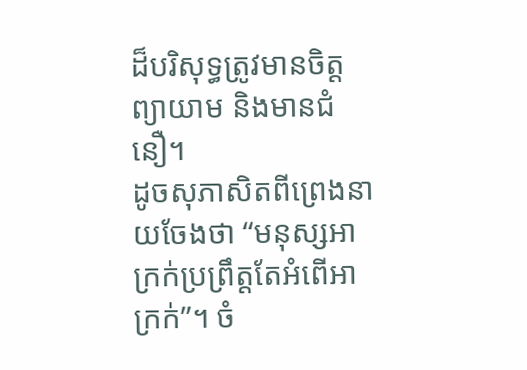ដ៏បរិសុទ្ធត្រូវមានចិត្ដព្យាយាម និងមានជំនឿ។
ដូចសុភាសិតពីព្រេងនាយចែងថា “មនុស្សអាក្រក់ប្រព្រឹត្តតែអំពើអាក្រក់”។ ចំ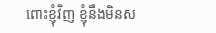ពោះខ្ញុំវិញ ខ្ញុំនឹងមិនស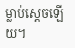ម្លាប់ស្តេចឡើយ។